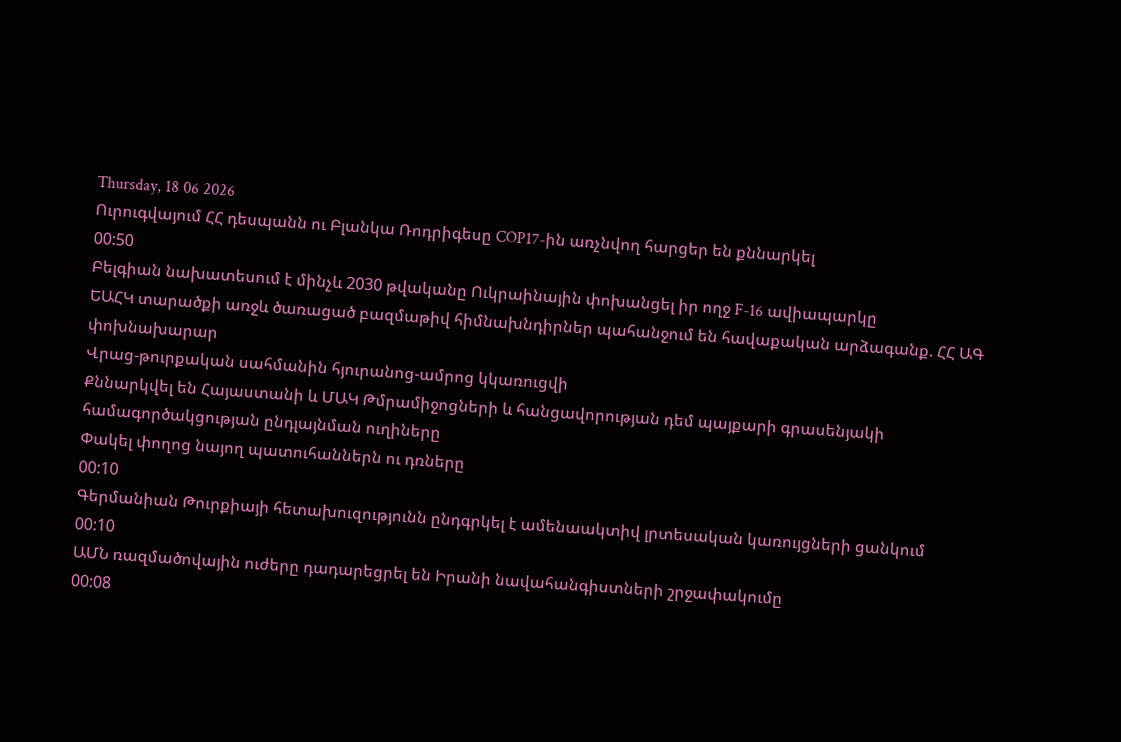Thursday, 18 06 2026
Ուրուգվայում ՀՀ դեսպանն ու Բլանկա Ռոդրիգեսը COP17-ին առչնվող հարցեր են քննարկել
00:50
Բելգիան նախատեսում է մինչև 2030 թվականը Ուկրաինային փոխանցել իր ողջ F-16 ավիապարկը
ԵԱՀԿ տարածքի առջև ծառացած բազմաթիվ հիմնախնդիրներ պահանջում են հավաքական արձագանք. ՀՀ ԱԳ փոխնախարար
Վրաց-թուրքական սահմանին հյուրանոց-ամրոց կկառուցվի
Քննարկվել են Հայաստանի և ՄԱԿ Թմրամիջոցների և հանցավորության դեմ պայքարի գրասենյակի համագործակցության ընդլայնման ուղիները
Փակել փողոց նայող պատուհաններն ու դռները
00:10
Գերմանիան Թուրքիայի հետախուզությունն ընդգրկել է ամենաակտիվ լրտեսական կառույցների ցանկում
00:10
ԱՄՆ ռազմածովային ուժերը դադարեցրել են Իրանի նավահանգիստների շրջափակումը
00:08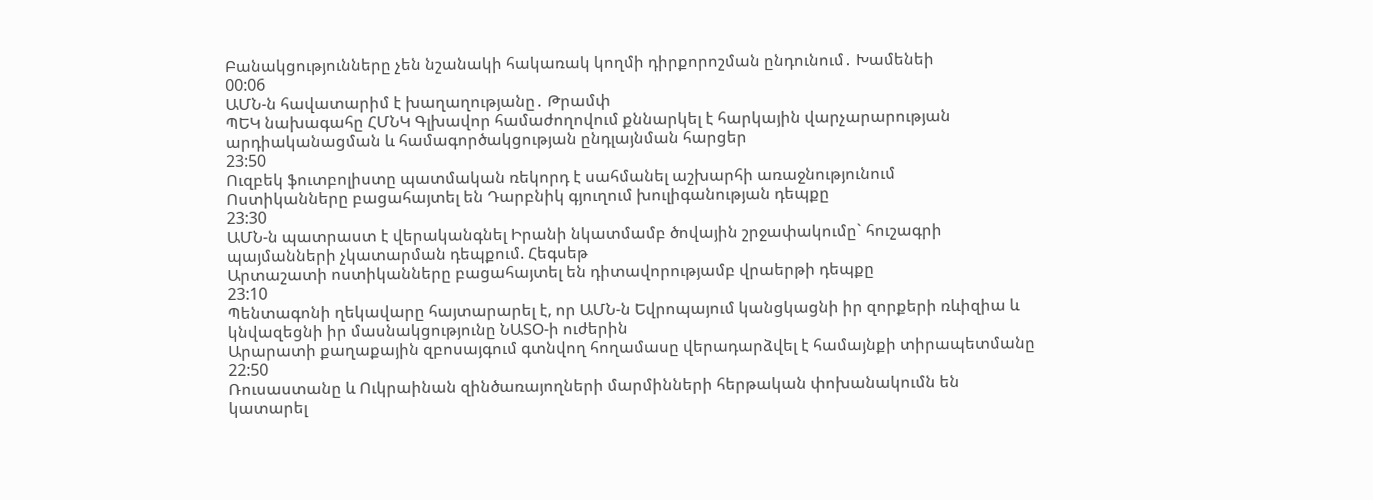Բանակցությունները չեն նշանակի հակառակ կողմի դիրքորոշման ընդունում․ Խամենեի
00:06
ԱՄՆ-ն հավատարիմ է խաղաղությանը․ Թրամփ
ՊԵԿ նախագահը ՀՄՆԿ Գլխավոր համաժողովում քննարկել է հարկային վարչարարության արդիականացման և համագործակցության ընդլայնման հարցեր
23:50
Ուզբեկ ֆուտբոլիստը պատմական ռեկորդ է սահմանել աշխարհի առաջնությունում
Ոստիկանները բացահայտել են Դարբնիկ գյուղում խուլիգանության դեպքը
23:30
ԱՄՆ-ն պատրաստ է վերականգնել Իրանի նկատմամբ ծովային շրջափակումը` հուշագրի պայմանների չկատարման դեպքում. Հեգսեթ
Արտաշատի ոստիկանները բացահայտել են դիտավորությամբ վրաերթի դեպքը
23:10
Պենտագոնի ղեկավարը հայտարարել է, որ ԱՄՆ-ն Եվրոպայում կանցկացնի իր զորքերի ռևիզիա և կնվազեցնի իր մասնակցությունը ՆԱՏՕ-ի ուժերին
Արարատի քաղաքային զբոսայգում գտնվող հողամասը վերադարձվել է համայնքի տիրապետմանը
22:50
Ռուսաստանը և Ուկրաինան զինծառայողների մարմինների հերթական փոխանակումն են կատարել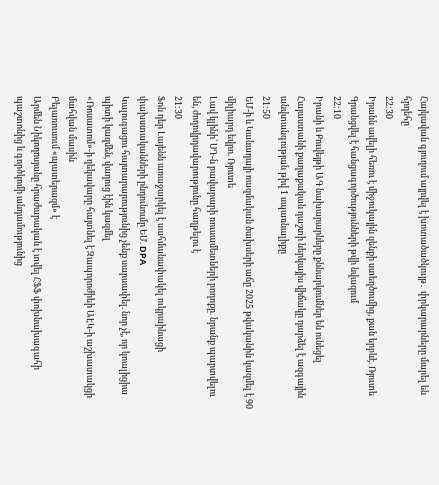Հայկավան գյուղում այրվել է խոտածածկույթ․ փրկարարները մարել են հրդեհը
22:30
Իրանն ավելի հեռու է միջուկային զենքի ստեղծումից, քան երբևէ. Ռյուտե
Գրանցվել է հանցագործությունների թվի նվազում
22:10
Իրանի և Քուվեյթի ԱԳ նախարարները քննարկումներ են ունեցել
Հայաստանի քաղաքական դաշտի ներկայիս վիճակը դարձել է ազգային անվտանգության թիվ 1 սպառնալիքը
21:50
ԵՄ-ի և Կանադայի ռազմական ծախսերի աճը 2025 թվականին կազմել է 90 միլիարդ եվրո. Ռյուտե
Լավ կլինի՝ ՍԴ-ն բավարարի ռուսամետների բողոքը. նրանք պարտվելու են, ժողովրդավարությունը հաղթելու է
21:30
Ֆոն դեր Լայենն առաջարկել է սահմանափակել ուկրաինացի փախստականների ընդունումը ԵՄ. DPA
Կալուգացու հայտարարությունից չենք սարսափել. նոր չէ, որ կոալիցիա պիտի կազմեն, վաղուց էին կազմել
«Ռոսատոմ»-ի ղեկավարը հայտնել է Զապորոժիեի ԱԷԿ-ի աշխատակցի մահվան մասին
Բելառուսում «պատերազմ» է
Արմեն Նիկողոսյանը հրաժարական է տվել ՀՖՖ փոխնախագահի պաշտոնից և գործկոմի անդամությունից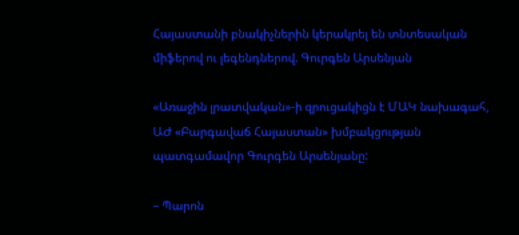Հայաստանի բնակիչներին կերակրել են տնտեսական միֆերով ու լեգենդներով. Գուրգեն Արսենյան

«Առաջին լրատվական»-ի զրուցակիցն է ՄԱԿ նախագահ, ԱԺ «Բարգավաճ Հայաստան» խմբակցության պատգամավոր Գուրգեն Արսենյանը:

– Պարոն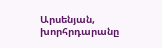Արսենյան, խորհրդարանը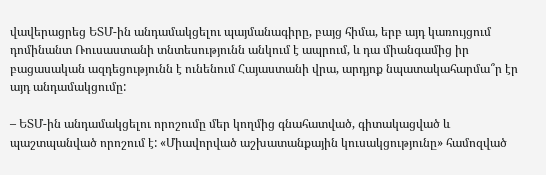վավերացրեց ԵՏՄ-ին անդամակցելու պայմանագիրը, բայց հիմա, երբ այդ կառույցում դոմինանտ Ռուսաստանի տնտեսությունն անկում է ապրում, և դա միանգամից իր բացասական ազդեցությունն է ունենում Հայաստանի վրա, արդյոք նպատակահարմա՞ր էր այդ անդամակցումը:

– ԵՏՄ-ին անդամակցելու որոշումը մեր կողմից գնահատված, գիտակացված և պաշտպանված որոշում է: «Միավորված աշխատանքային կուսակցությունը» համոզված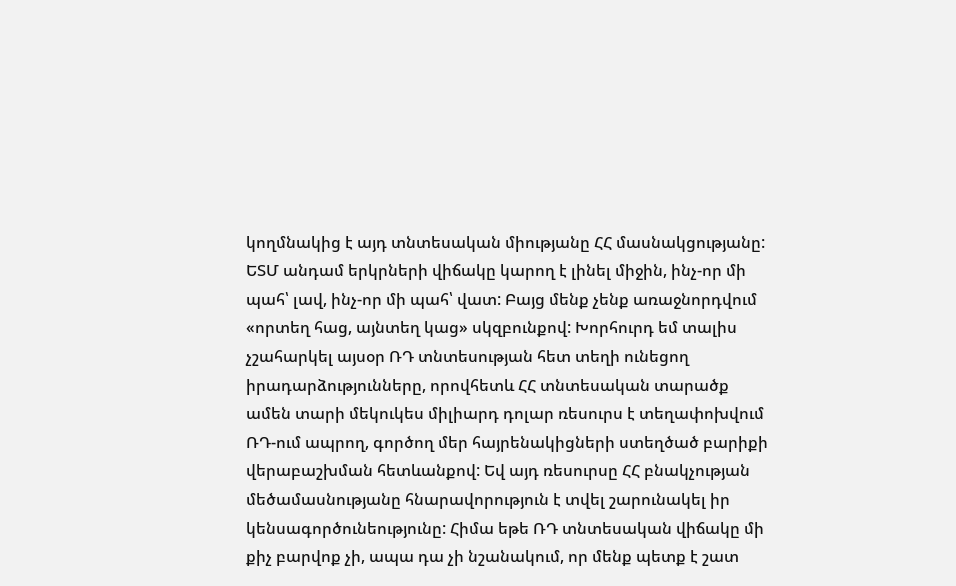կողմնակից է այդ տնտեսական միությանը ՀՀ մասնակցությանը: ԵՏՄ անդամ երկրների վիճակը կարող է լինել միջին, ինչ-որ մի պահ՝ լավ, ինչ-որ մի պահ՝ վատ: Բայց մենք չենք առաջնորդվում «որտեղ հաց, այնտեղ կաց» սկզբունքով: Խորհուրդ եմ տալիս չշահարկել այսօր ՌԴ տնտեսության հետ տեղի ունեցող իրադարձությունները, որովհետև ՀՀ տնտեսական տարածք ամեն տարի մեկուկես միլիարդ դոլար ռեսուրս է տեղափոխվում ՌԴ-ում ապրող, գործող մեր հայրենակիցների ստեղծած բարիքի վերաբաշխման հետևանքով: Եվ այդ ռեսուրսը ՀՀ բնակչության մեծամասնությանը հնարավորություն է տվել շարունակել իր կենսագործունեությունը: Հիմա եթե ՌԴ տնտեսական վիճակը մի քիչ բարվոք չի, ապա դա չի նշանակում, որ մենք պետք է շատ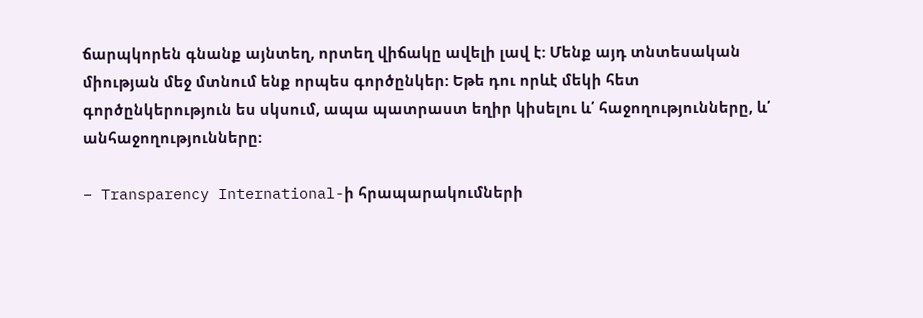ճարպկորեն գնանք այնտեղ, որտեղ վիճակը ավելի լավ է: Մենք այդ տնտեսական միության մեջ մտնում ենք որպես գործընկեր: Եթե դու որևէ մեկի հետ գործընկերություն ես սկսում, ապա պատրաստ եղիր կիսելու և՛ հաջողությունները, և՛ անհաջողությունները:

– Transparency International-ի հրապարակումների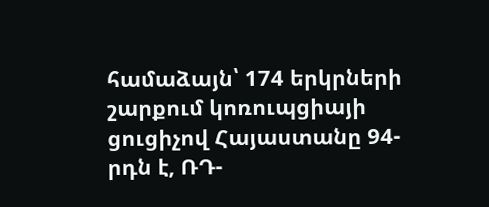համաձայն՝ 174 երկրների շարքում կոռուպցիայի ցուցիչով Հայաստանը 94-րդն է, ՌԴ-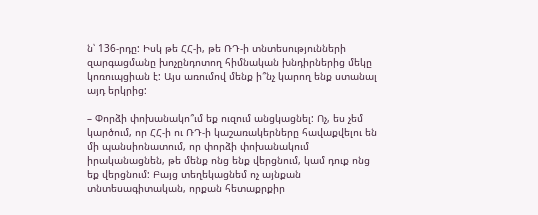ն՝ 136-րդը: Իսկ թե ՀՀ-ի, թե ՌԴ-ի տնտեսությունների զարգացմանը խոչընդոտող հիմնական խնդիրներից մեկը կոռուպցիան է: Այս առումով մենք ի՞նչ կարող ենք ստանալ այդ երկրից:

– Փորձի փոխանակո՞ւմ եք ուզում անցկացնել: Ոչ, ես չեմ կարծում, որ ՀՀ-ի ու ՌԴ-ի կաշառակերները հավաքվելու են մի պանսիոնատում, որ փորձի փոխանակում իրականացնեն, թե մենք ոնց ենք վերցնում, կամ դուք ոնց եք վերցնում: Բայց տեղեկացնեմ ոչ այնքան տնտեսագիտական, որքան հետաքրքիր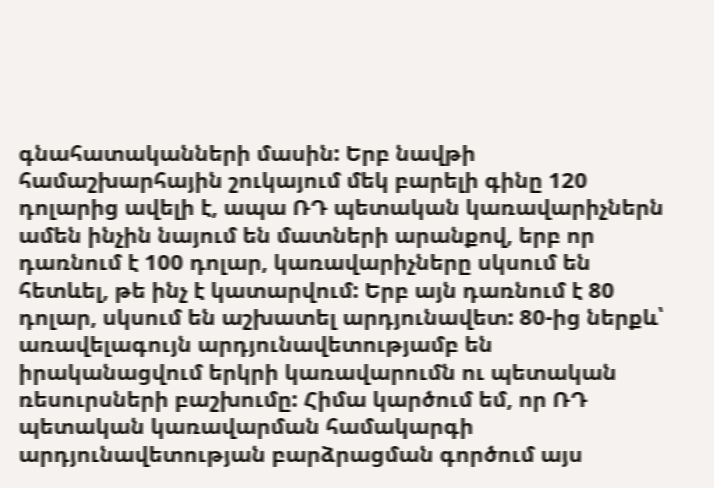գնահատականների մասին: Երբ նավթի համաշխարհային շուկայում մեկ բարելի գինը 120 դոլարից ավելի է, ապա ՌԴ պետական կառավարիչներն ամեն ինչին նայում են մատների արանքով, երբ որ դառնում է 100 դոլար, կառավարիչները սկսում են հետևել, թե ինչ է կատարվում: Երբ այն դառնում է 80 դոլար, սկսում են աշխատել արդյունավետ: 80-ից ներքև՝ առավելագույն արդյունավետությամբ են իրականացվում երկրի կառավարումն ու պետական ռեսուրսների բաշխումը: Հիմա կարծում եմ, որ ՌԴ պետական կառավարման համակարգի արդյունավետության բարձրացման գործում այս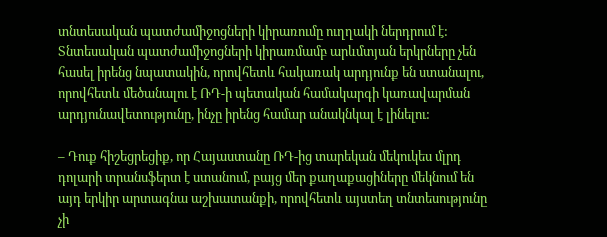տնտեսական պատժամիջոցների կիրառումը ուղղակի ներդրում է: Տնտեսական պատժամիջոցների կիրառմամբ արևմտյան երկրները չեն հասել իրենց նպատակին, որովհետև հակառակ արդյունք են ստանալու, որովհետև մեծանալու է ՌԴ-ի պետական համակարգի կառավարման արդյունավետությունը, ինչը իրենց համար անակնկալ է լինելու:

– Դուք հիշեցրեցիք, որ Հայաստանը ՌԴ-ից տարեկան մեկուկես մլրդ դոլարի տրանսֆերտ է ստանում, բայց մեր քաղաքացիները մեկնում են այդ երկիր արտագնա աշխատանքի, որովհետև այստեղ տնտեսությունը չի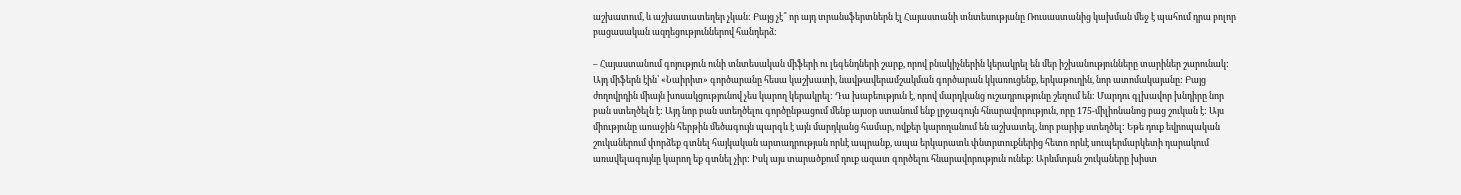աշխատում, և աշխատատեղեր չկան: Բայց չէ՞ որ այդ տրանսֆերտներն էլ Հայաստանի տնտեսությանը Ռուսաստանից կախման մեջ է պահում դրա բոլոր բացասական ազդեցություններով հանդերձ:

– Հայաստանում գոյություն ունի տնտեսական միֆերի ու լեգենդների շարք, որով բնակիչներին կերակրել են մեր իշխանությունները տարիներ շարունակ: Այդ միֆերն էին՝ «Նաիրիտ» գործարանը հեսա կաշխատի, նավթավերամշակման գործարան կկառուցենք, երկաթուղին, նոր ատոմակայանը: Բայց ժողովրդին միայն խոսակցությունով չես կարող կերակրել: Դա խաբեություն է, որով մարդկանց ուշադրությունը շեղում են: Մարդու գլխավոր խնդիրը նոր բան ստեղծելն է: Այդ նոր բան ստեղծելու գործընթացում մենք այսօր ստանում ենք լրջագույն հնարավորություն, որը 175-միլիոնանոց բաց շուկան է: Այս միությունը առաջին հերթին մեծագույն պարգև է այն մարդկանց համար, ովքեր կարողանում են աշխատել, նոր բարիք ստեղծել: Եթե դուք եվրոպական շուկաներում փորձեք գտնել հայկական արտադրության որևէ ապրանք, ապա երկարատև փնտրտուքներից հետո որևէ սուպերմարկետի դարակում առավելագույնը կարող եք գտնել չիր: Իսկ այս տարածքում դուք ազատ գործելու հնարավորություն ունեք: Արևմտյան շուկաները խիստ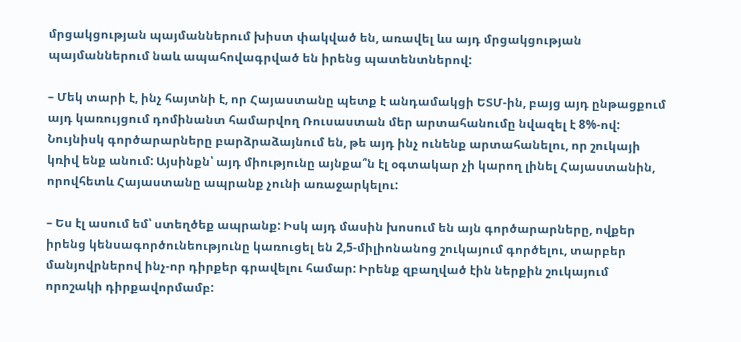մրցակցության պայմաններում խիստ փակված են, առավել ևս այդ մրցակցության պայմաններում նաև ապահովագրված են իրենց պատենտներով:

– Մեկ տարի է, ինչ հայտնի է, որ Հայաստանը պետք է անդամակցի ԵՏՄ-ին, բայց այդ ընթացքում այդ կառույցում դոմինանտ համարվող Ռուսաստան մեր արտահանումը նվազել է 8%-ով: Նույնիսկ գործարարները բարձրաձայնում են, թե այդ ինչ ունենք արտահանելու, որ շուկայի կռիվ ենք անում: Այսինքն՝ այդ միությունը այնքա՞ն էլ օգտակար չի կարող լինել Հայաստանին, որովհետև Հայաստանը ապրանք չունի առաջարկելու:

– Ես էլ ասում եմ՝ ստեղծեք ապրանք: Իսկ այդ մասին խոսում են այն գործարարները, ովքեր իրենց կենսագործունեությունը կառուցել են 2,5-միլիոնանոց շուկայում գործելու, տարբեր մանյովրներով ինչ-որ դիրքեր գրավելու համար: Իրենք զբաղված էին ներքին շուկայում որոշակի դիրքավորմամբ: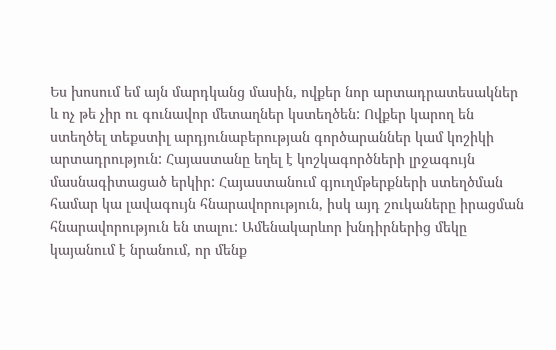Ես խոսում եմ այն մարդկանց մասին, ովքեր նոր արտադրատեսակներ և ոչ թե չիր ու գունավոր մետաղներ կստեղծեն: Ովքեր կարող են ստեղծել տեքստիլ արդյունաբերության գործարաններ կամ կոշիկի արտադրություն: Հայաստանը եղել է կոշկագործների լրջագույն մասնագիտացած երկիր: Հայաստանում գյուղմթերքների ստեղծման համար կա լավագույն հնարավորություն, իսկ այդ շուկաները իրացման հնարավորություն են տալու: Ամենակարևոր խնդիրներից մեկը կայանում է նրանում, որ մենք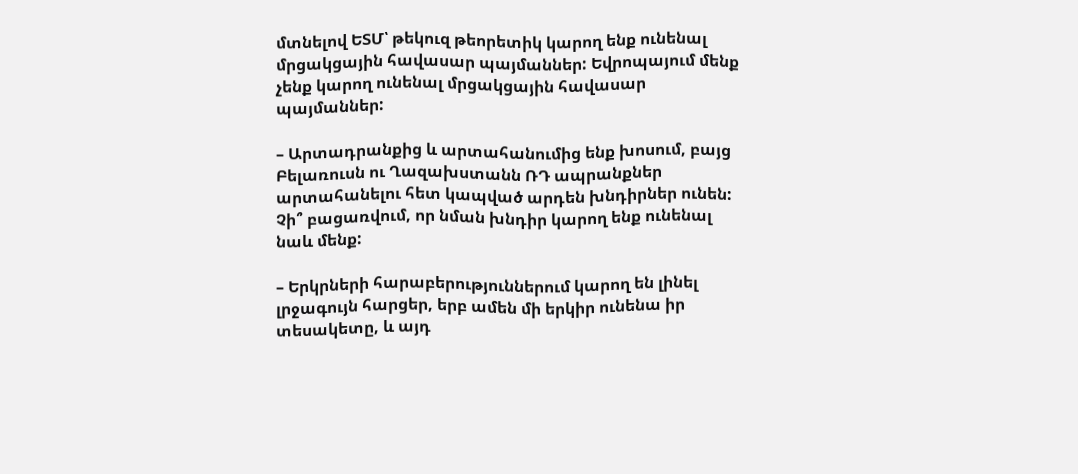մտնելով ԵՏՄ՝ թեկուզ թեորետիկ կարող ենք ունենալ մրցակցային հավասար պայմաններ: Եվրոպայում մենք չենք կարող ունենալ մրցակցային հավասար պայմաններ:

– Արտադրանքից և արտահանումից ենք խոսում, բայց Բելառուսն ու Ղազախստանն ՌԴ ապրանքներ արտահանելու հետ կապված արդեն խնդիրներ ունեն: Չի՞ բացառվում, որ նման խնդիր կարող ենք ունենալ նաև մենք:

– Երկրների հարաբերություններում կարող են լինել լրջագույն հարցեր, երբ ամեն մի երկիր ունենա իր տեսակետը, և այդ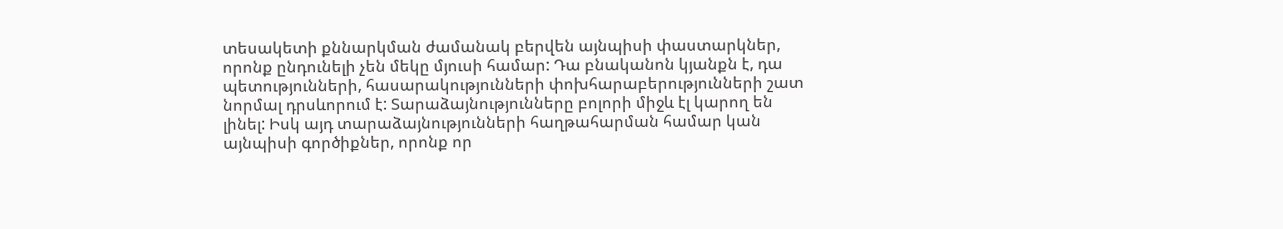տեսակետի քննարկման ժամանակ բերվեն այնպիսի փաստարկներ, որոնք ընդունելի չեն մեկը մյուսի համար: Դա բնականոն կյանքն է, դա պետությունների, հասարակությունների փոխհարաբերությունների շատ նորմալ դրսևորում է: Տարաձայնությունները բոլորի միջև էլ կարող են լինել: Իսկ այդ տարաձայնությունների հաղթահարման համար կան այնպիսի գործիքներ, որոնք որ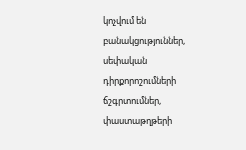կոչվում են բանակցություններ, սեփական դիրքորոշումների ճշգրտումներ, փաստաթղթերի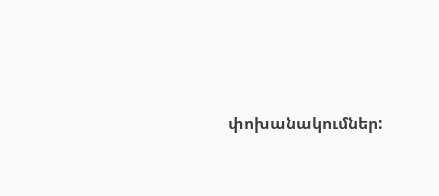փոխանակումներ: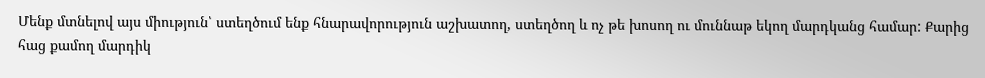Մենք մտնելով այս միություն՝ ստեղծում ենք հնարավորություն աշխատող, ստեղծող և ոչ թե խոսող ու մուննաթ եկող մարդկանց համար: Քարից հաց քամող մարդիկ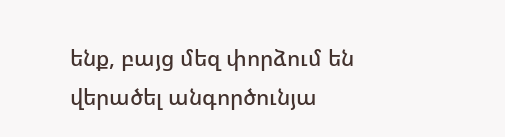ենք, բայց մեզ փորձում են վերածել անգործունյա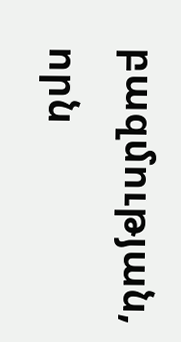բազմության, որն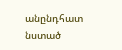անընդհատ նստած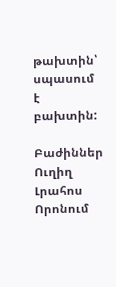թախտին՝ սպասում է բախտին:

Բաժիններ
Ուղիղ
Լրահոս
Որոնում